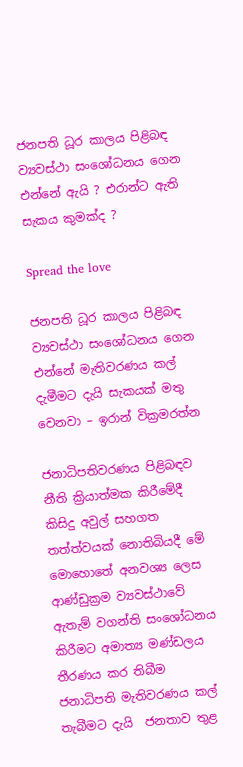ජනපති ධූර කාලය පිළිබඳ ව්‍යවස්ථා සංශෝධනය ගෙන එන්නේ ඇයි ? එරාන්ට ඇති සැකය කුමක්ද ?

Spread the love

ජනපති ධූර කාලය පිළිබඳ ව්‍යවස්ථා සංශෝධනය ගෙන එන්නේ මැතිවරණය කල් දැමීමට දැයි සැකයක් මතු වෙනවා – ඉරාන් වික්‍රමරත්න

ජනාධිපතිවරණය පිළිබඳව නීති ක්‍රියාත්මක කිරීමේදී කිසිදු අවුල් සහගත තත්ත්වයක් නොතිබියදී මේ මොහොතේ අනවශ්‍ය ලෙස ආණ්ඩුක්‍රම ව්‍යවස්ථාවේ ඇතැම් වගන්ති සංශෝධනය කිරීමට අමාත්‍ය මණ්ඩලය තීරණය කර තිබීම ජනාධිපති මැතිවරණය කල් තැබීමට දැයි  ජනතාව තුළ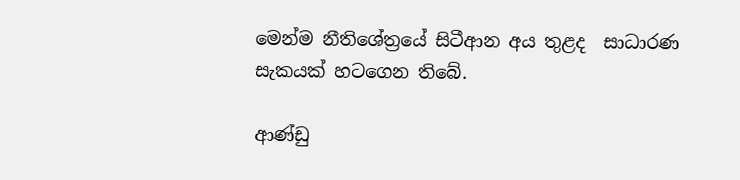මෙන්ම නීතිශේත්‍රයේ සිටීආන අය තුළද  සාධාරණ සැකයක් හටගෙන තිබේ.

ආණ්ඩු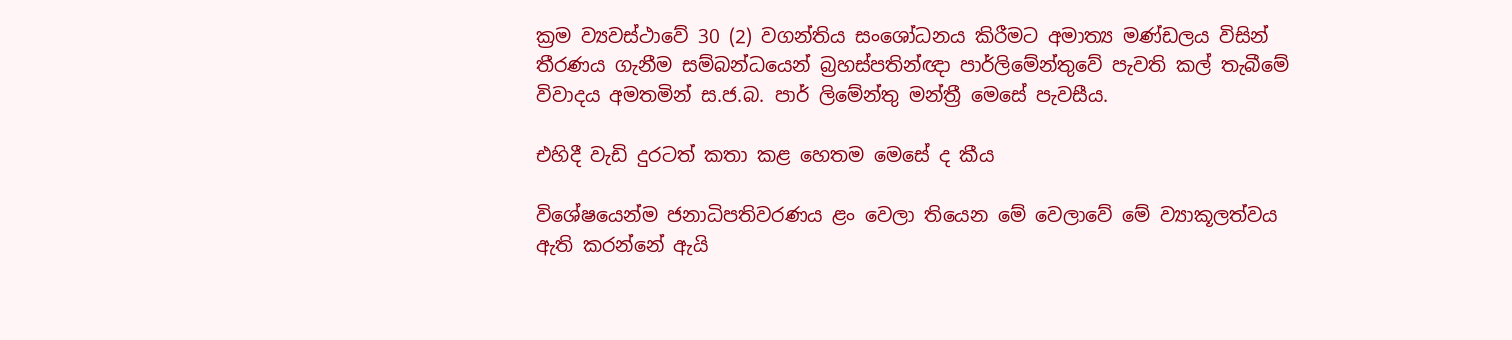ක්‍රම ව්‍යවස්ථාවේ 30 (2) වගන්තිය සංශෝධනය කිරීමට අමාත්‍ය මණ්ඩලය විසින් තීරණය ගැනීම සම්බන්ධයෙන් බ්‍රහස්පතින්ඥා පාර්ලිමේන්තුවේ පැවති කල් තැබීමේ විවාදය අමතමින් ස.ජ.බ. පාර් ලිමේන්තු මන්ත්‍රී මෙසේ පැවසීය.

එහිදී වැඩි දුරටත් කතා කළ හෙතම මෙසේ ද කීය

විශේෂයෙන්ම ජනාධිපතිවරණය ළං වෙලා තියෙන මේ වෙලාවේ මේ ව්‍යාකූලත්වය ඇති කරන්නේ ඇයි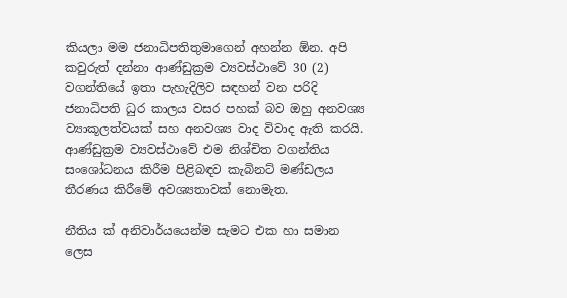කියලා මම ජනාධිපතිතුමාගෙන් අහන්න ඕන. අපි කවුරුත් දන්නා ආණ්ඩුක්‍රම ව්‍යවස්ථාවේ 30 (2) වගන්තියේ ඉතා පැහැදිලිව සඳහන් වන පරිදි ජනාධිපති ධුර කාලය වසර පහක් බව ඔහු අනවශ්‍ය ව්‍යාකූලත්වයක් සහ අනවශ්‍ය වාද විවාද ඇති කරයි. ආණ්ඩුක්‍රම ව්‍යවස්ථාවේ එම නිශ්චිත වගන්තිය සංශෝධනය කිරීම පිළිබඳව කැබිනට් මණ්ඩලය තීරණය කිරීමේ අවශ්‍යතාවක් නොමැත.

නීතිය ක් අනිවාර්යයෙන්ම සැමට එක හා සමාන ලෙස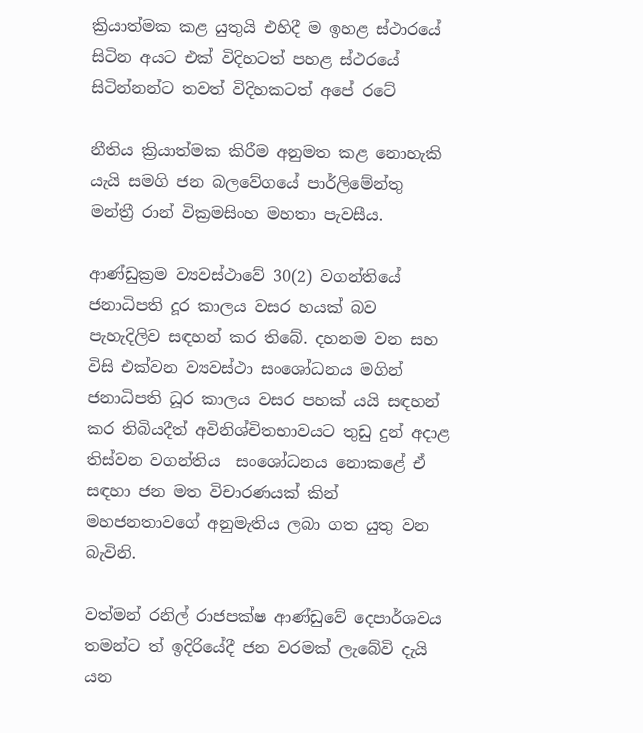ක්‍රියාත්මක කළ යුතුයි එහිදී ම ඉහළ ස්ථාරයේ සිටින අයට එක් විදිහටත් පහළ ස්ථරයේ සිටින්නන්ට තවත් විදිහකටත් අපේ රටේ

නීතිය ක්‍රියාත්මක කිරීම අනුමත කළ නොහැකි යැයි සමගි ජන බලවේගයේ පාර්ලිමේන්තු මන්ත්‍රී රාන් වික්‍රමසිංහ මහතා පැවසීය.

ආණ්ඩුක්‍රම ව්‍යවස්ථාවේ 30(2) වගන්තියේ ජනාධිපති දූර කාලය වසර හයක් බව පැහැදිලිව සඳහන් කර තිබේ. දහනම වන සහ විසි එක්වන ව්‍යවස්ථා සංශෝධනය මගින් ජනාධිපති ධූර කාලය වසර පහක් යයි සඳහන් කර තිබියදීත් අවිනිශ්චිතභාවයට තුඩු දුන් අදාළ තිස්වන වගන්තිය  සංශෝධනය නොකළේ ඒ සඳහා ජන මත විචාරණයක් කින් මහජනතාවගේ අනුමැතිය ලබා ගත යුතු වන බැවිනි.

වත්මන් රනිල් රාජපක්ෂ ආණ්ඩුවේ දෙපාර්ශවය තමන්ට ත් ඉදිරියේදී ජන වරමක් ලැබේවි දැයි යන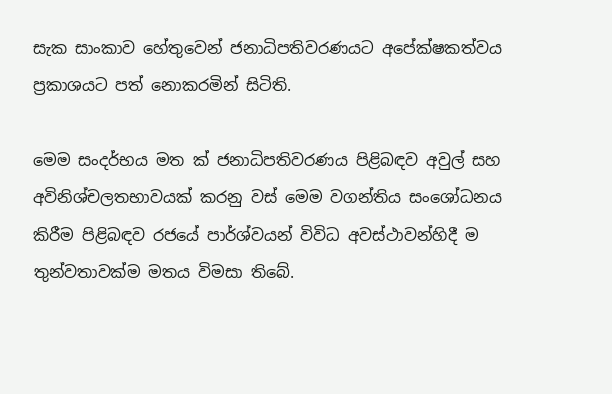සැක සාංකාව හේතුවෙන් ජනාධිපතිවරණයට අපේක්ෂකත්වය ප්‍රකාශයට පත් නොකරමින් සිටිති.

මෙම සංදර්භය මත ක් ජනාධිපතිවරණය පිළිබඳව අවුල් සහ අවිනිශ්චලතභාවයක් කරනු වස් මෙම වගන්තිය සංශෝධනය කිරීම පිළිබඳව රජයේ පාර්ශ්වයන් විවිධ අවස්ථාවන්හිදී ම තුන්වතාවක්ම මතය විමසා තිබේ.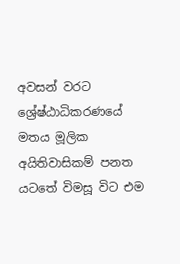අවසන් වරට  ශ්‍රේෂ්ඨාධිකරණයේ මතය මූලික අයිතිවාසිකම් පනත යටතේ විමසූ විට එම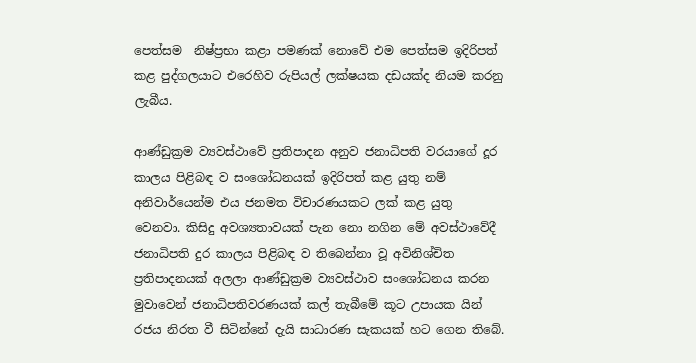පෙත්සම  නිෂ්ප්‍රභා කළා පමණක් නොවේ එම පෙත්සම ඉදිරිපත් කළ පුද්ගලයාට එරෙහිව රුපියල් ලක්ෂයක දඩයක්ද නියම කරනු ලැබීය.

ආණ්ඩුක්‍රම ව්‍යවස්ථාවේ ප්‍රතිපාදන අනුව ජනාධිපති වරයාගේ දූර කාලය පිළිබඳ ව සංශෝධනයක් ඉදිරිපත් කළ යුතු නම් අනිවාර්යෙන්ම එය ජනමත විචාරණයකට ලක් කළ යුතු වෙනවා. කිසිදු අවශ්‍යතාවයක් පැන නො නගින මේ අවස්ථාවේදී ජනාධිපති දුර කාලය පිළිබඳ ව තිබෙන්නා වූ අවිනිශ්චිත ප්‍රතිපාදනයක් අලලා ආණ්ඩුක්‍රම ව්‍යවස්ථාව සංශෝධනය කරන මුවාවෙන් ජනාධිපතිවරණයක් කල් තැබීමේ කූට උපායක යින් රජය නිරත වී සිටින්නේ දැයි සාධාරණ සැකයක් හට ගෙන තිබේ.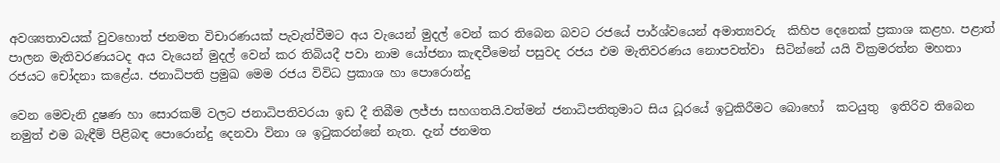අවශ්‍යතාවයක් වුවහොත් ජනමත විචාරණයක් පැවැත්වීමට අය වැයෙන් මුදල් වෙන් කර තිබෙන බවට රජයේ පාර්ශ්වයෙන් අමාත්‍යවරු  කිහිප දෙනෙක් ප්‍රකාශ කළහ. පළාත් පාලන මැතිවරණයටද අය වැයෙන් මුදල් වෙන් කර තිබියදී පවා නාම යෝජනා කැඳවීමෙන් පසුවද රජය එම මැතිවරණය නොපවත්වා  සිටින්නේ යයි වික්‍රමරත්න මහතා රජයට චෝදනා කළේය. ජනාධිපති ප්‍රමුඛ මෙම රජය විවිධ ප්‍රකාශ හා පොරොන්දු

වෙන මෙවැනි දුෂණ හා සොරකම් වලට ජනාධිපතිවරයා ඉඩ දී තිබීම ලජ්ජා සහගතයි.වත්මන් ජනාධිපතිතුමාට සිය ධූරයේ ඉටුකිරීමට බොහෝ  කටයුතු  ඉතිරිව තිබෙන නමුත් එම බැඳීම් පිළිබඳ පොරොන්දු දෙනවා විනා ශ ඉටුකරන්නේ නැත. දැන් ජනමත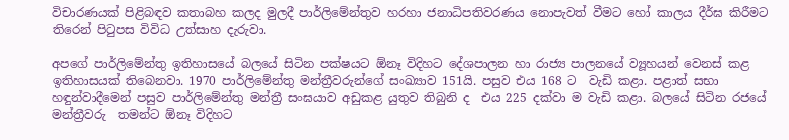විචාරණයක් පිළිබඳව කතාබහ කලද මුලදී පාර්ලිමේන්තුව හරහා ජනාධිපතිවරණය නොපැවත් වීමට හෝ කාලය දීර්ඝ කිරීමට තිරෙන් පිටුපස විවිධ උත්සාහ දැරුවා.

අපගේ පාර්ලිමේන්තු ඉතිහාසයේ බලයේ සිටින පක්ෂයට ඕනෑ විදිහට දේශපාලන හා රාජ්‍ය පාලනයේ ව්‍යූහයන් වෙනස් කළ ඉතිහාසයක් තිබෙනවා. 1970 පාර්ලිමේන්තු මන්ත්‍රීවරුන්ගේ සංඛ්‍යාව 151යි. පසුව එය 168 ට  වැඩි කළා. පළාත් සභා හඳුන්වාදීමෙන් පසුව පාර්ලිමේන්තු මන්ත්‍රී සංඝයාව අඩුකළ යුතුව තිබුනි ද  එය 225 දක්වා ම වැඩි කළා. බලයේ සිටින රජයේ මන්ත්‍රීවරු  තමන්ට ඕනෑ විදිහට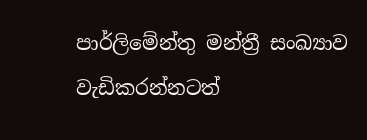පාර්ලිමේන්තු මන්ත්‍රී සංඛ්‍යාව වැඩිකරන්නටත්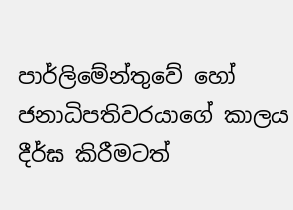පාර්ලිමේන්තුවේ හෝ ජනාධිපතිවරයාගේ කාලය දීර්ඝ කිරීමටත්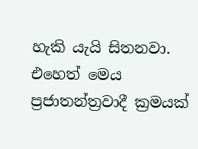හැකි යැයි සිතනවා. එහෙත් මෙය ප්‍රජාතන්ත්‍රවාදී ක්‍රමයක්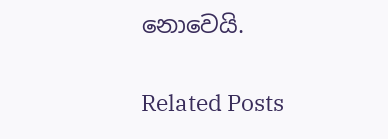නොවෙයි.

Related Posts